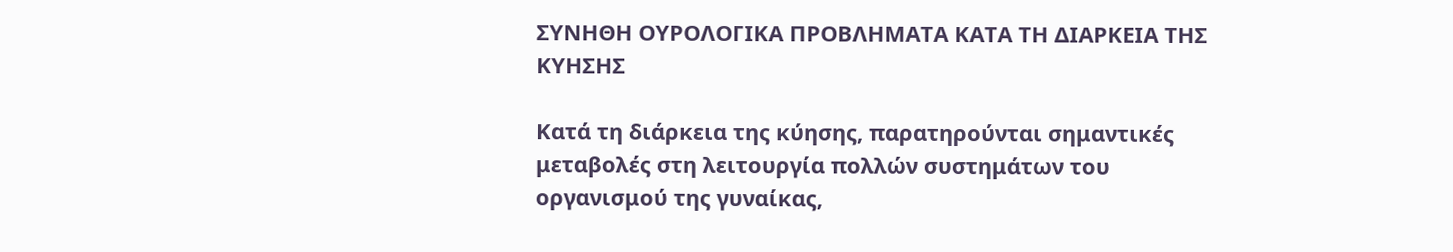ΣΥΝΗΘΗ ΟΥΡΟΛΟΓΙΚΑ ΠΡΟΒΛΗΜΑΤΑ ΚΑΤΑ ΤΗ ΔΙΑΡΚΕΙΑ ΤΗΣ ΚΥΗΣΗΣ

Κατά τη διάρκεια της κύησης, παρατηρούνται σημαντικές μεταβολές στη λειτουργία πολλών συστημάτων του οργανισμού της γυναίκας,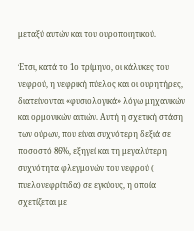μεταξύ αυτών και του ουροποιητικού.

Έτσι, κατά το 1ο τρίμηνο, οι κάλυκες του νεφρού, η νεφρική πύελος και οι ουρητήρες, διατείνονται «φυσιολογικά» λόγω μηχανικών και ορμονικών αιτιών. Αυτή η σχετική στάση των ούρων, που είναι συχνότερη δεξιά σε ποσοστό 86%, εξηγεί και τη μεγαλύτερη συχνότητα φλεγμονών του νεφρού ( πυελονεφρίτιδα) σε εγκύους, η οποία σχετίζεται με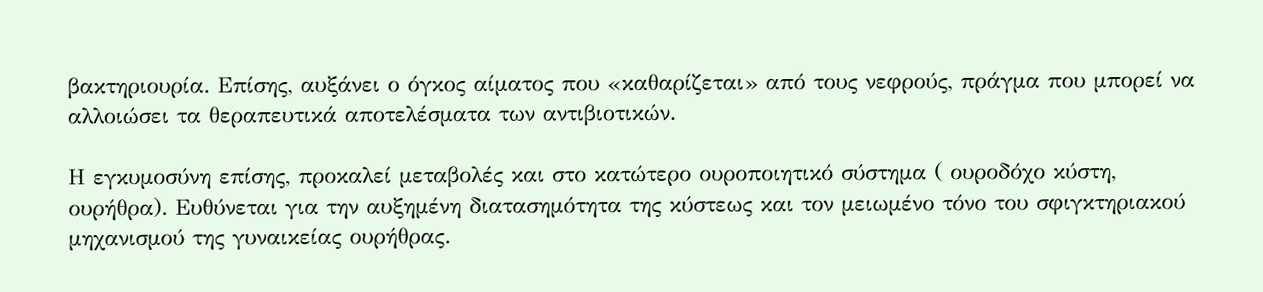βακτηριουρία. Επίσης, αυξάνει ο όγκος αίματος που «καθαρίζεται» από τους νεφρούς, πράγμα που μπορεί να αλλοιώσει τα θεραπευτικά αποτελέσματα των αντιβιοτικών.

Η εγκυμοσύνη επίσης, προκαλεί μεταβολές και στο κατώτερο ουροποιητικό σύστημα ( ουροδόχο κύστη, ουρήθρα). Ευθύνεται για την αυξημένη διατασημότητα της κύστεως και τον μειωμένο τόνο του σφιγκτηριακού μηχανισμού της γυναικείας ουρήθρας.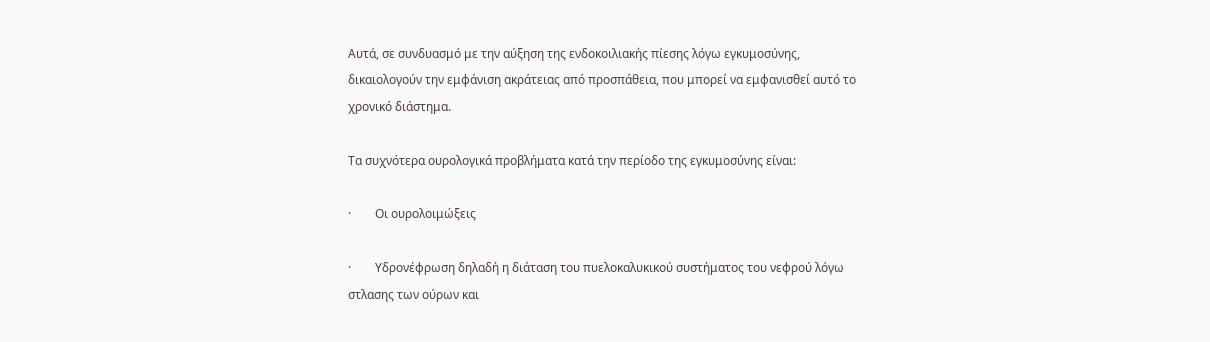Αυτά, σε συνδυασμό με την αύξηση της ενδοκοιλιακής πίεσης λόγω εγκυμοσύνης, δικαιολογούν την εμφάνιση ακράτειας από προσπάθεια, που μπορεί να εμφανισθεί αυτό το χρονικό διάστημα.

Τα συχνότερα ουρολογικά προβλήματα κατά την περίοδο της εγκυμοσύνης είναι:

·        Οι ουρολοιμώξεις

·        Υδρονέφρωση δηλαδή η διάταση του πυελοκαλυκικού συστήματος του νεφρού λόγω στλασης των ούρων και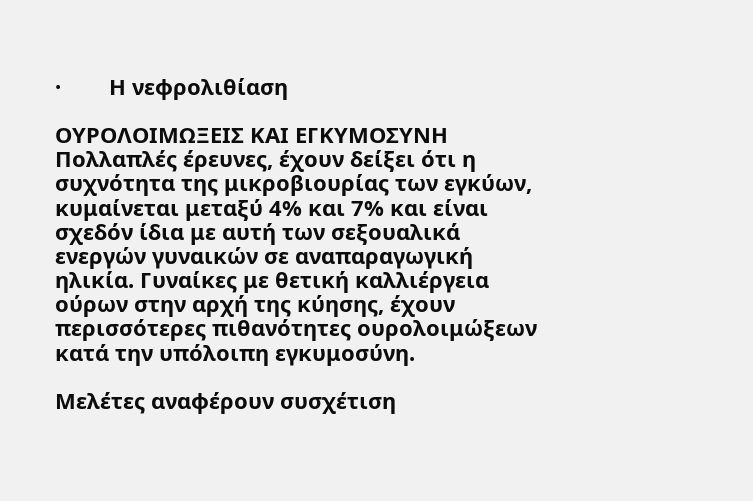·        Η νεφρολιθίαση

ΟΥΡΟΛΟΙΜΩΞΕΙΣ ΚΑΙ ΕΓΚΥΜΟΣΥΝΗ
Πολλαπλές έρευνες, έχουν δείξει ότι η συχνότητα της μικροβιουρίας των εγκύων, κυμαίνεται μεταξύ 4% και 7% και είναι σχεδόν ίδια με αυτή των σεξουαλικά ενεργών γυναικών σε αναπαραγωγική ηλικία. Γυναίκες με θετική καλλιέργεια ούρων στην αρχή της κύησης, έχουν περισσότερες πιθανότητες ουρολοιμώξεων κατά την υπόλοιπη εγκυμοσύνη.

Μελέτες αναφέρουν συσχέτιση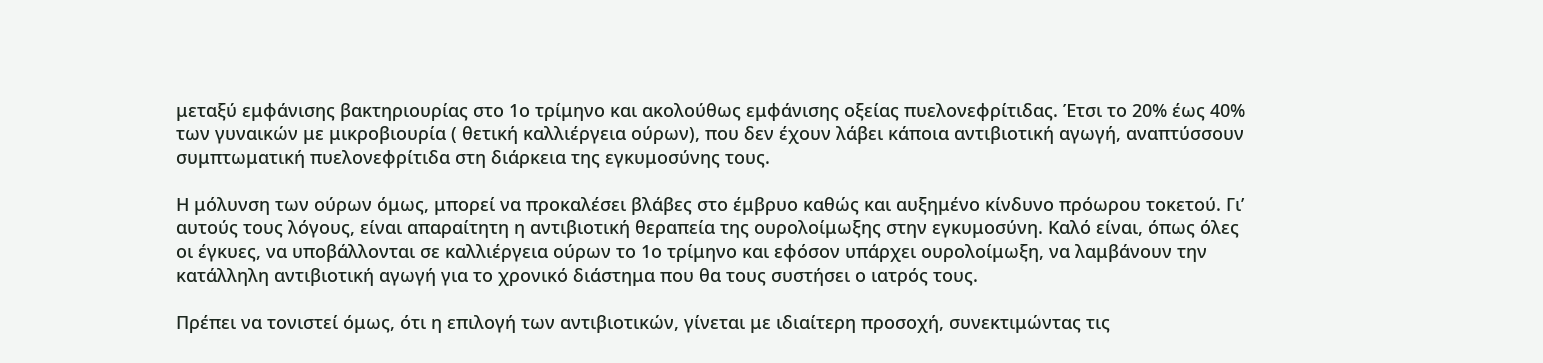μεταξύ εμφάνισης βακτηριουρίας στο 1ο τρίμηνο και ακολούθως εμφάνισης οξείας πυελονεφρίτιδας. Έτσι το 20% έως 40% των γυναικών με μικροβιουρία ( θετική καλλιέργεια ούρων), που δεν έχουν λάβει κάποια αντιβιοτική αγωγή, αναπτύσσουν συμπτωματική πυελονεφρίτιδα στη διάρκεια της εγκυμοσύνης τους.

Η μόλυνση των ούρων όμως, μπορεί να προκαλέσει βλάβες στο έμβρυο καθώς και αυξημένο κίνδυνο πρόωρου τοκετού. Γι’ αυτούς τους λόγους, είναι απαραίτητη η αντιβιοτική θεραπεία της ουρολοίμωξης στην εγκυμοσύνη. Καλό είναι, όπως όλες οι έγκυες, να υποβάλλονται σε καλλιέργεια ούρων το 1ο τρίμηνο και εφόσον υπάρχει ουρολοίμωξη, να λαμβάνουν την κατάλληλη αντιβιοτική αγωγή για το χρονικό διάστημα που θα τους συστήσει ο ιατρός τους.

Πρέπει να τονιστεί όμως, ότι η επιλογή των αντιβιοτικών, γίνεται με ιδιαίτερη προσοχή, συνεκτιμώντας τις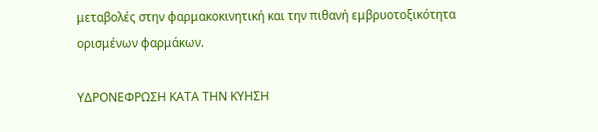μεταβολές στην φαρμακοκινητική και την πιθανή εμβρυοτοξικότητα ορισμένων φαρμάκων.

ΥΔΡΟΝΕΦΡΩΣΗ ΚΑΤΑ ΤΗΝ ΚΥΗΣΗ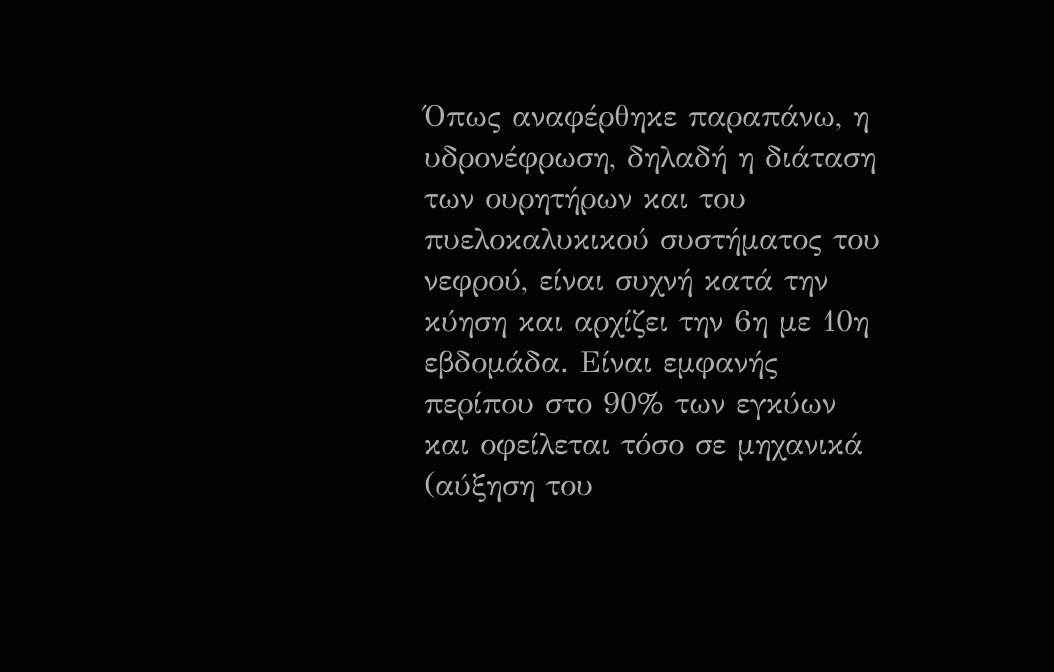Όπως αναφέρθηκε παραπάνω, η υδρονέφρωση, δηλαδή η διάταση των ουρητήρων και του πυελοκαλυκικού συστήματος του νεφρού, είναι συχνή κατά την κύηση και αρχίζει την 6η με 10η εβδομάδα. Είναι εμφανής περίπου στο 90% των εγκύων και οφείλεται τόσο σε μηχανικά (αύξηση του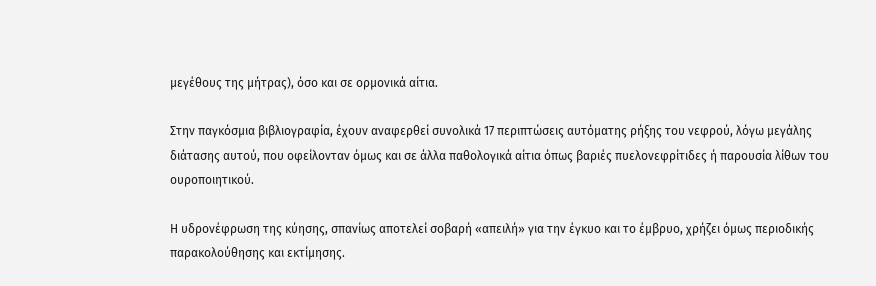μεγέθους της μήτρας), όσο και σε ορμονικά αίτια.

Στην παγκόσμια βιβλιογραφία, έχουν αναφερθεί συνολικά 17 περιπτώσεις αυτόματης ρήξης του νεφρού, λόγω μεγάλης διάτασης αυτού, που οφείλονταν όμως και σε άλλα παθολογικά αίτια όπως βαριές πυελονεφρίτιδες ή παρουσία λίθων του ουροποιητικού.

Η υδρονέφρωση της κύησης, σπανίως αποτελεί σοβαρή «απειλή» για την έγκυο και το έμβρυο, χρήζει όμως περιοδικής παρακολούθησης και εκτίμησης.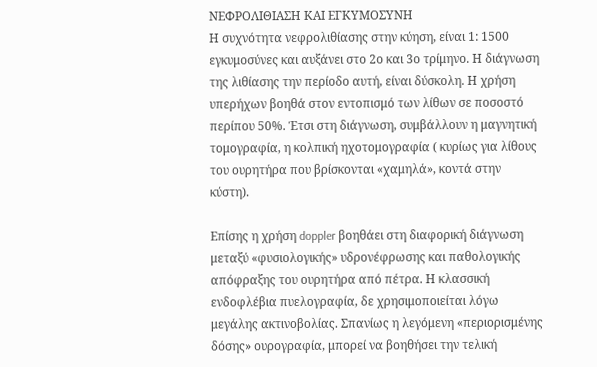ΝΕΦΡΟΛΙΘΙΑΣΗ ΚΑΙ ΕΓΚΥΜΟΣΥΝΗ
Η συχνότητα νεφρολιθίασης στην κύηση, είναι 1: 1500 εγκυμοσύνες και αυξάνει στο 2ο και 3ο τρίμηνο. Η διάγνωση της λιθίασης την περίοδο αυτή, είναι δύσκολη. Η χρήση υπερήχων βοηθά στον εντοπισμό των λίθων σε ποσοστό περίπου 50%. Έτσι στη διάγνωση, συμβάλλουν η μαγνητική τομογραφία, η κολπική ηχοτομογραφία ( κυρίως για λίθους του ουρητήρα που βρίσκονται «χαμηλά», κοντά στην κύστη).

Επίσης η χρήση doppler βοηθάει στη διαφορική διάγνωση μεταξύ «φυσιολογικής» υδρονέφρωσης και παθολογικής απόφραξης του ουρητήρα από πέτρα. Η κλασσική ενδοφλέβια πυελογραφία, δε χρησιμοποιείται λόγω μεγάλης ακτινοβολίας. Σπανίως η λεγόμενη «περιορισμένης δόσης» ουρογραφία, μπορεί να βοηθήσει την τελική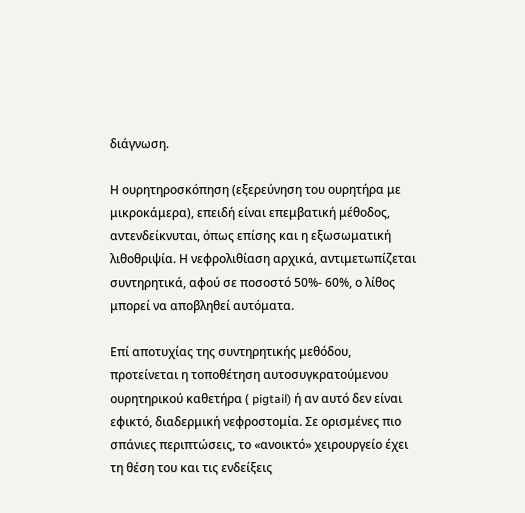διάγνωση.

Η ουρητηροσκόπηση (εξερεύνηση του ουρητήρα με μικροκάμερα), επειδή είναι επεμβατική μέθοδος, αντενδείκνυται, όπως επίσης και η εξωσωματική λιθοθριψία. Η νεφρολιθίαση αρχικά, αντιμετωπίζεται συντηρητικά, αφού σε ποσοστό 50%- 60%, ο λίθος μπορεί να αποβληθεί αυτόματα.

Επί αποτυχίας της συντηρητικής μεθόδου, προτείνεται η τοποθέτηση αυτοσυγκρατούμενου ουρητηρικού καθετήρα ( pigtail) ή αν αυτό δεν είναι εφικτό, διαδερμική νεφροστομία. Σε ορισμένες πιο σπάνιες περιπτώσεις, το «ανοικτό» χειρουργείο έχει τη θέση του και τις ενδείξεις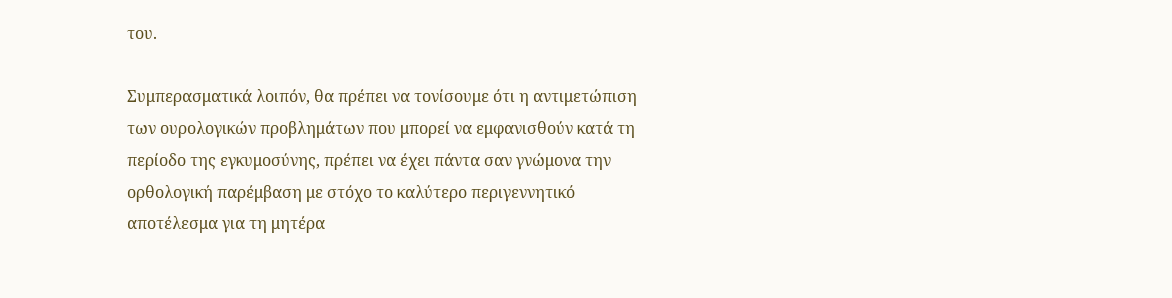του.

Συμπερασματικά λοιπόν, θα πρέπει να τονίσουμε ότι η αντιμετώπιση των ουρολογικών προβλημάτων που μπορεί να εμφανισθούν κατά τη περίοδο της εγκυμοσύνης, πρέπει να έχει πάντα σαν γνώμονα την ορθολογική παρέμβαση με στόχο το καλύτερο περιγεννητικό αποτέλεσμα για τη μητέρα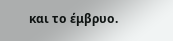και το έμβρυο.